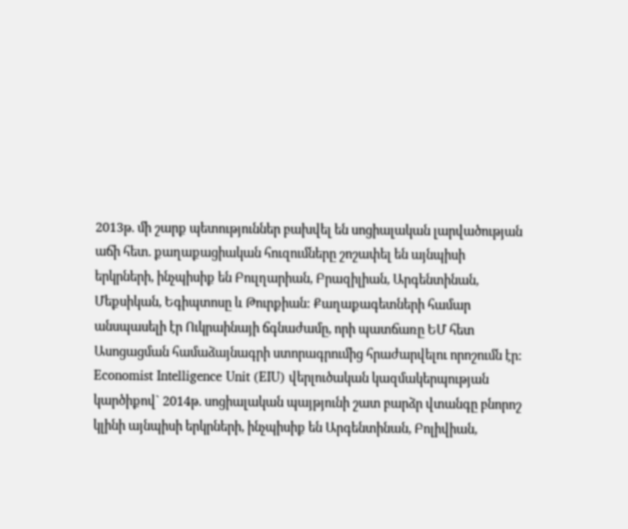2013թ. մի շարք պետություններ բախվել են սոցիալական լարվածության աճի հետ. քաղաքացիական հուզումները շոշափել են այնպիսի երկրների, ինչպիսիք են Բուլղարիան, Բրազիլիան, Արգենտինան, Մեքսիկան, Եգիպտոսը և Թուրքիան: Քաղաքագետների համար անսպասելի էր Ուկրաինայի ճգնաժամը, որի պատճառը ԵՄ հետ Ասոցացման համաձայնագրի ստորագրումից հրաժարվելու որոշումն էր:
Economist Intelligence Unit (EIU) վերլուծական կազմակերպության կարծիքով` 2014թ. սոցիալական պայթյունի շատ բարձր վտանգը բնորոշ կլինի այնպիսի երկրների, ինչպիսիք են Արգենտինան, Բոլիվիան,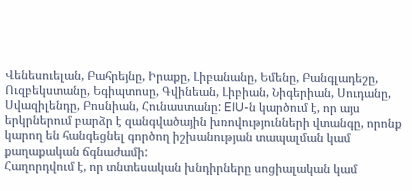Վենեսուելան, Բահրեյնը, Իրաքը, Լիբանանը, Եմենը, Բանգլադեշը, Ուզբեկստանը, Եգիպտոսը, Գվինեան, Լիբիան, Նիգերիան, Սուդանը, Սվազիլենդը, Բոսնիան, Հունաստանը: EIU-ն կարծում է, որ այս երկրներում բարձր է զանգվածային խռովությունների վտանգը, որոնք կարող են հանգեցնել գործող իշխանության տապալման կամ քաղաքական ճգնաժամի:
Հաղորդվում է, որ տնտեսական խնդիրները սոցիալական կամ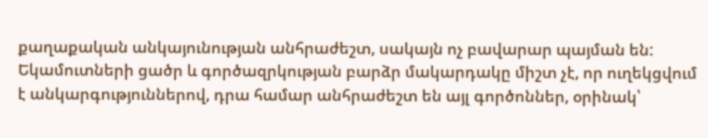քաղաքական անկայունության անհրաժեշտ, սակայն ոչ բավարար պայման են: Եկամուտների ցածր և գործազրկության բարձր մակարդակը միշտ չէ, որ ուղեկցվում է անկարգություններով, դրա համար անհրաժեշտ են այլ գործոններ, օրինակ՝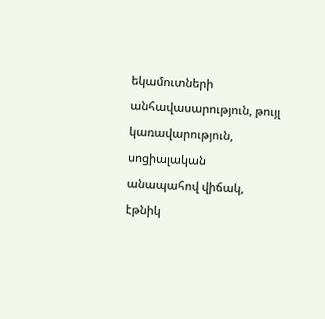եկամուտների անհավասարություն, թույլ կառավարություն, սոցիալական անապահով վիճակ, էթնիկ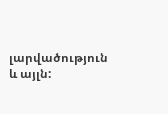լարվածություն և այլն: